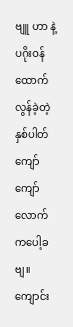ဗျူ ဟာ နဲ့ ပဂိုးဝန်ထောက်
လွန်ခဲ့တဲ့နှစ်ပါတ်ကျော်ကျော်လောက်ကပေါ့ခဗျ။
ကျောင်း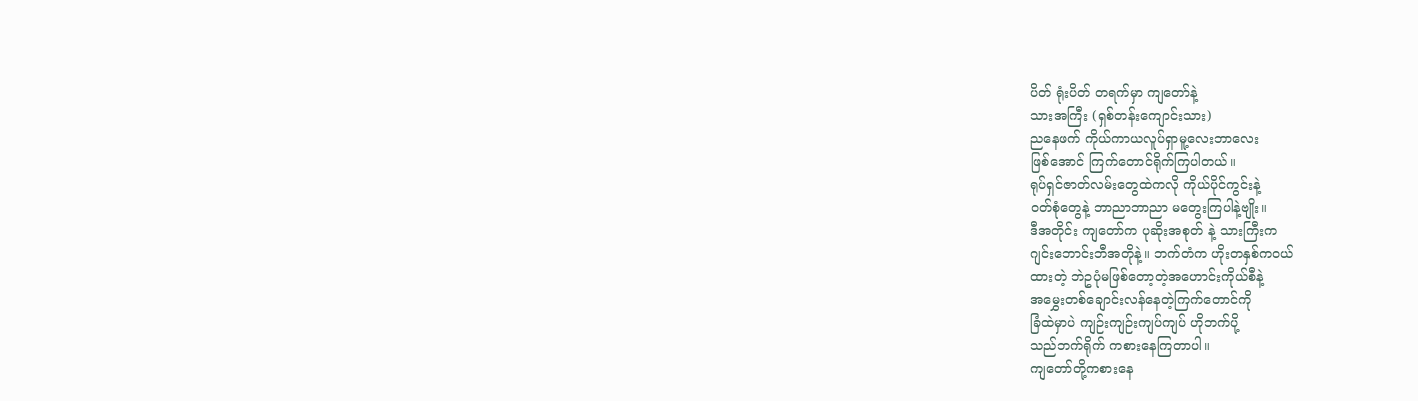ပိတ် ရုံးပိတ် တရက်မှာ ကျတော်နဲ့
သားအကြီး (ရှစ်တန်းကျောင်းသား)
ညနေဖက် ကိုယ်ကာယလူပ်ရှာမူ့လေးဘာလေး
ဖြစ်အောင် ကြက်တောင်ရိုက်ကြပါတယ်။
ရုပ်ရှင်ဇာတ်လမ်းတွေထဲကလို ကိုယ်ပိုင်ကွင်းနဲ့
ဝတ်စုံတွေနဲ့ ဘာညာဘာညာ မတွေးကြပါနဲ့ဗျိုး။
ဒီအတိုင်း ကျတော်က ပုဆိုးအစုတ် နဲ့ သားကြီးက
ဂျင်းဘောင်းဘီအတိုနဲ့။ ဘက်တံက ဟိုးတနှစ်ကဝယ်
ထားတဲ့ ဘဲဥပုံမဖြစ်တော့တဲ့အဟောင်းကိုယ်စီနဲ့
အမွှေးတစ်ချောင်းလန်နေတဲ့ကြက်တောင်ကို
ခြံထဲမှာပဲ ကျဉ်းကျဉ်းကျပ်ကျပ် ဟိုဘက်ပို့
သည်ဘက်ရိုက် ကစားနေကြတာပါ။
ကျတော်တို့ကစားနေ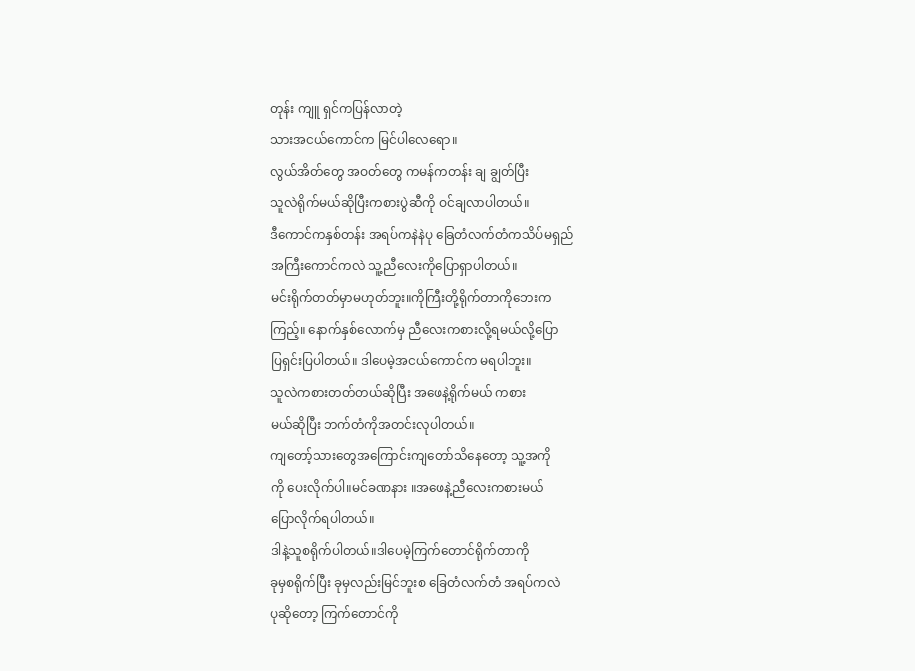တုန်း ကျူ ရှင်ကပြန်လာတဲ့
သားအငယ်ကောင်က မြင်ပါလေရော။
လွယ်အိတ်တွေ အဝတ်တွေ ကမန်ကတန်း ချ ချွတ်ပြီး
သူလဲရိုက်မယ်ဆိုပြီးကစားပွဲဆီကို ဝင်ချလာပါတယ်။
ဒီကောင်ကနှစ်တန်း အရပ်ကနဲနဲပု ခြေတံလက်တံကသိပ်မရှည်
အကြီးကောင်ကလဲ သူ့ညီလေးကိုပြောရှာပါတယ်။
မင်းရိုက်တတ်မှာမဟုတ်ဘူး။ကိုကြီးတို့ရိုက်တာကိုဘေးက
ကြည့်။ နောက်နှစ်လောက်မှ ညီလေးကစားလို့ရမယ်လို့ပြော
ပြရှင်းပြပါတယ်။ ဒါပေမဲ့အငယ်ကောင်က မရပါဘူး။
သူလဲကစားတတ်တယ်ဆိုပြီး အဖေနဲ့ရိုက်မယ် ကစား
မယ်ဆိုပြီး ဘက်တံကိုအတင်းလုပါတယ်။
ကျတော့်သားတွေအကြောင်းကျတော်သိနေတော့ သူ့အကို
ကို ပေးလိုက်ပါ။မင်ခဏနား ။အဖေနဲ့ညီလေးကစားမယ်
ပြောလိုက်ရပါတယ်။
ဒါနဲ့သူစရိုက်ပါတယ်။ဒါပေမဲ့ကြက်တောင်ရိုက်တာကို
ခုမှစရိုက်ပြီး ခုမှလည်းမြင်ဘူးစ ခြေတံလက်တံ အရပ်ကလဲ
ပုဆိုတော့ ကြက်တောင်ကို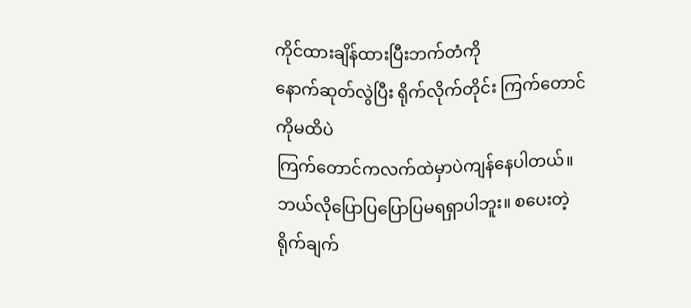ကိုင်ထားချိန်ထားပြီးဘက်တံကို
နောက်ဆုတ်လွဲပြီး ရိုက်လိုက်တိုင်း ကြက်တောင်ကိုမထိပဲ
ကြက်တောင်ကလက်ထဲမှာပဲကျန်နေပါတယ်။
ဘယ်လိုပြောပြပြောပြမရရှာပါဘူး။ စပေးတဲ့ရိုက်ချက်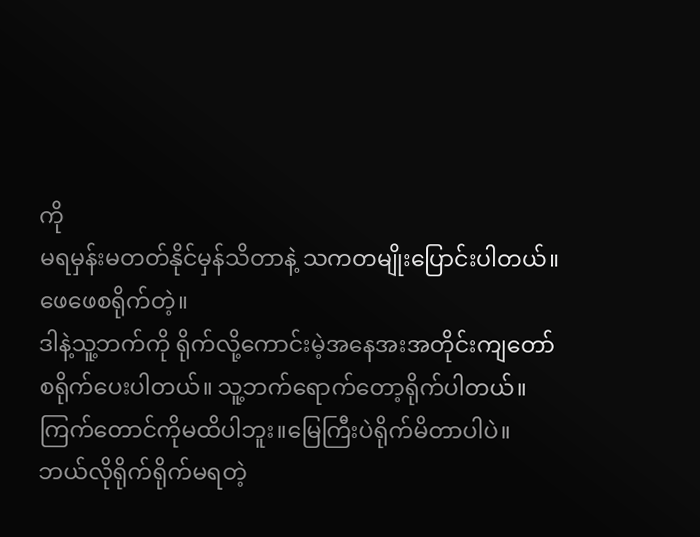ကို
မရမှန်းမတတ်နိုင်မှန်သိတာနဲ့ သကတမျိုးပြောင်းပါတယ်။
ဖေဖေစရိုက်တဲ့။
ဒါနဲ့သူ့ဘက်ကို ရိုက်လို့ကောင်းမဲ့အနေအးအတိုင်းကျတော်
စရိုက်ပေးပါတယ်။ သူ့ဘက်ရောက်တော့ရိုက်ပါတယ်။
ကြက်တောင်ကိုမထိပါဘူး။မြေကြီးပဲရိုက်မိတာပါပဲ။
ဘယ်လိုရိုက်ရိုက်မရတဲ့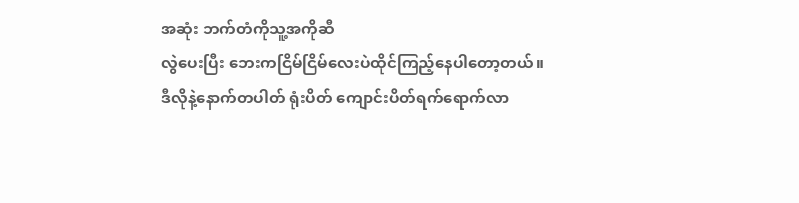အဆုံး ဘက်တံကိုသူ့အကိုဆီ
လွဲပေးပြီး ဘေးကငြိမ်ငြိမ်လေးပဲထိုင်ကြည့်နေပါတော့တယ်။
ဒီလိုနဲ့နောက်တပါတ် ရုံးပိတ် ကျောင်းပိတ်ရက်ရောက်လာ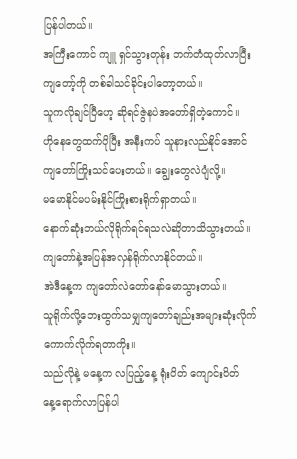ပြန်ပါတယ်။
အကြီးကောင် ကျူ ရှင်သွားတုန်း ဘက်တံထုတ်လာပြီး
ကျတော့်ကို တစ်ခါသင်ခိုင်းပါတော့တယ်။
သူကလိုချင်ပြီဟေ့ ဆိုရင်ဇွဲနပဲအတော်ရှိတဲ့ကောင်။
ဟိုနေတွေထက်ပိုပြီး အနီးကပ် သူနားလည်နိုင်အောင်
ကျတော်ကြိုးသင်ပေးတယ်။ ချွေးတွေလဲပျံလို့။
မမောနိုင်မပမ်းနိုင်ကြိုးစားရိုက်ရှာတယ်။
နောက်ဆုံးဘယ်လိုရိုက်ရင်ရသလဲဆိုတာသိသွားတယ်။
ကျတော်နဲ့အပြန်အလှန်ရိုက်လာနိုင်တယ်။
အဲဒီနေ့က ကျတော်လဲတော်နော်မောသွားတယ်။
သူရိုက်လို့ဘေးထွက်သမျှကျတော်ချည်းအများဆုံးလိုက်
ကောက်လိုက်ရတာကိုး။
သည်လိုနဲ့ မနေ့က လပြည့်နေ့ ရုံးပိတ် ကျောင်းပိတ်
နေ့ရောက်လာပြန်ပါ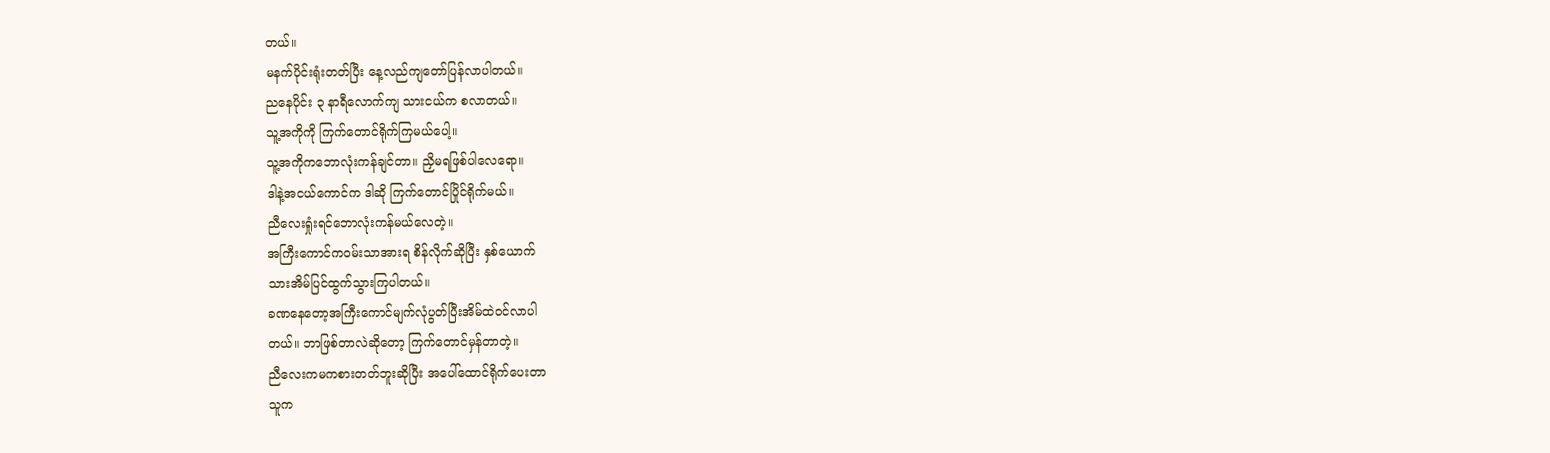တယ်။
မနက်ပိုင်းရုံးတတ်ပြီး နေ့လည်ကျတော်ပြန်လာပါတယ်။
ညနေပိုင်း ၃ နာရီလောက်ကျ သားငယ်က စလာတယ်။
သူ့အကိုကို ကြက်တောင်ရိုက်ကြမယ်ပေါ့။
သူ့အကိုကဘောလုံးကန်ချင်တာ။ ညှိမရဖြစ်ပါလေရော။
ဒါနဲ့အငယ်ကောင်က ဒါဆို ကြက်တောင်ပြိုင်ရိုက်မယ်။
ညီလေးရှုံးရင်ဘောလုံးကန်မယ်လေတဲ့။
အကြီးကောင်ကဝမ်းသာအားရ စိန်လိုက်ဆိုပြီး နှစ်ယောက်
သားအိမ်ပြင်ထွက်သွားကြပါတယ်။
ခဏနေတော့အကြီးကောင်မျက်လုံပွတ်ပြီးအိမ်ထဲဝင်လာပါ
တယ်။ ဘာဖြစ်တာလဲဆိုတော့ ကြက်တောင်မှန်တာတဲ့။
ညီလေးကမကစားတတ်ဘူးဆိုပြီး အပေါ်ထောင်ရိုက်ပေးတာ
သူက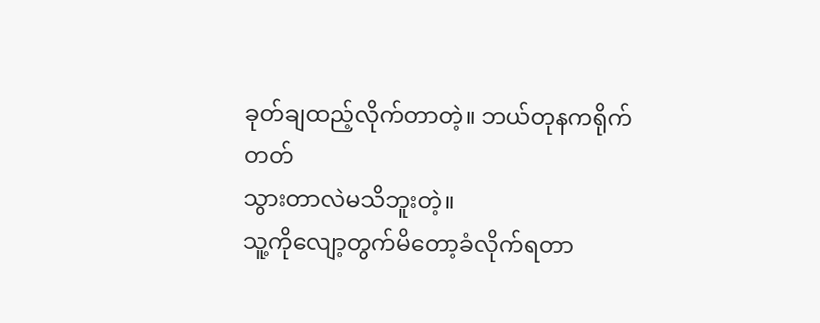ခုတ်ချထည့်လိုက်တာတဲ့။ ဘယ်တုနကရိုက်တတ်
သွားတာလဲမသိဘူးတဲ့။
သူ့ကိုလျော့တွက်မိတော့ခံလိုက်ရတာ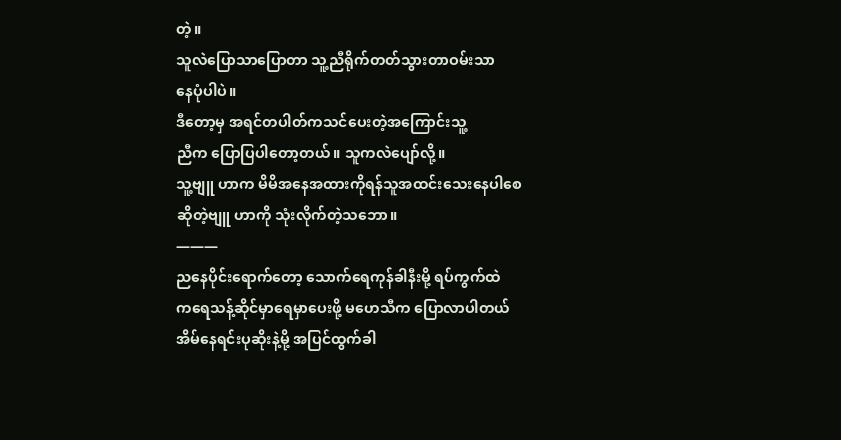တဲ့။
သူလဲပြောသာပြောတာ သူ့ညီရိုက်တတ်သွားတာဝမ်းသာ
နေပုံပါပဲ။
ဒီတော့မှ အရင်တပါတ်ကသင်ပေးတဲ့အကြောင်းသူ့
ညီက ပြောပြပါတော့တယ်။ သူကလဲပျော်လို့။
သူ့ဗျူ ဟာက မိမိအနေအထားကိုရန်သူအထင်းသေးနေပါစေ
ဆိုတဲ့ဗျူ ဟာကို သုံးလိုက်တဲ့သဘော။
———
ညနေပိုင်းရောက်တော့ သောက်ရေကုန်ခါနီးမို့ ရပ်ကွက်ထဲ
ကရေသန့်ဆိုင်မှာရေမှာပေးဖို့ မဟေသီက ပြောလာပါတယ်
အိမ်နေရင်းပုဆိုးနဲ့မို့ အပြင်ထွက်ခါ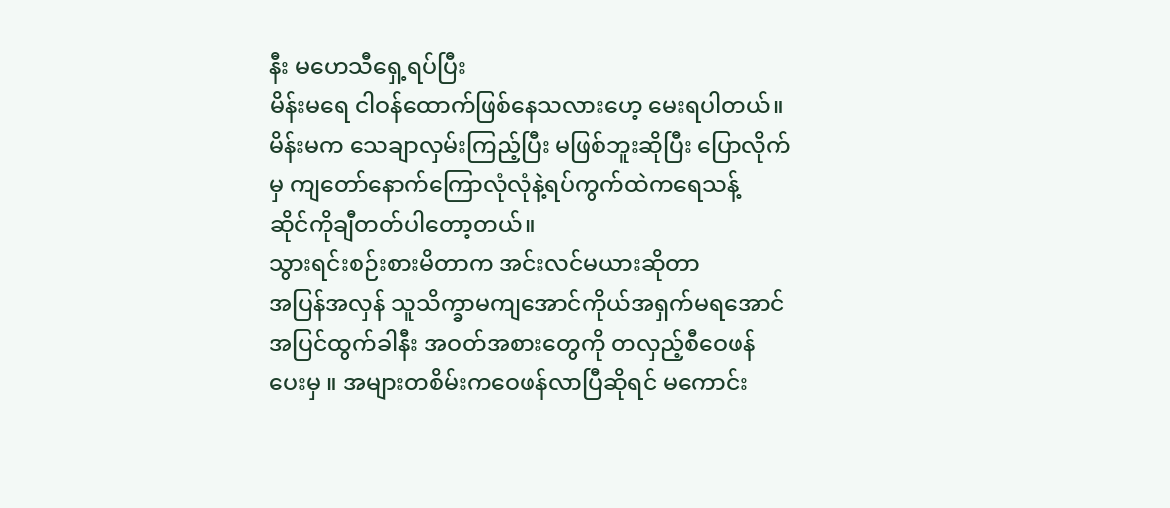နီး မဟေသီရှေ့ရပ်ပြီး
မိန်းမရေ ငါဝန်ထောက်ဖြစ်နေသလားဟေ့ မေးရပါတယ်။
မိန်းမက သေချာလှမ်းကြည့်ပြီး မဖြစ်ဘူးဆိုပြီး ပြောလိုက်
မှ ကျတော်နောက်ကြောလုံလုံနဲ့ရပ်ကွက်ထဲကရေသန့်
ဆိုင်ကိုချီတတ်ပါတော့တယ်။
သွားရင်းစဉ်းစားမိတာက အင်းလင်မယားဆိုတာ
အပြန်အလှန် သူသိက္ခာမကျအောင်ကိုယ်အရှက်မရအောင်
အပြင်ထွက်ခါနီး အဝတ်အစားတွေကို တလှည့်စီဝေဖန်
ပေးမှ ။ အများတစိမ်းကဝေဖန်လာပြီဆိုရင် မကောင်း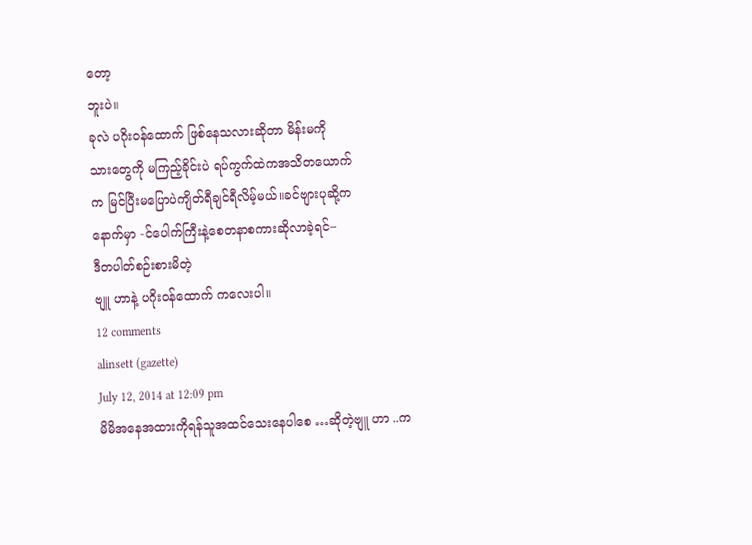တော့
ဘူးပဲ။
ခုလဲ ပဂိုးဝန်ထောက် ဖြစ်နေသလားဆိုတာ မိန်းမကို
သားတွေကို မကြည့်ခိုင်းပဲ ရပ်ကွက်ထဲကအသိတယောက်
က မြင်ပြီးမပြောပဲကျိတ်ရီချင်ရီလိမ့်မယ်။ခင်ဗျားပုဆို့က
နောက်မှာ -င်ပေါက်ကြီးနဲ့စေတနာစကားဆိုလာခဲ့ရင်–
ဒီတပါတ်စဉ်းစားမိတဲ့
ဗျူ ဟာနဲ့ ပဂိုးဝန်ထောက် ကလေးပါ။
12 comments
alinsett (gazette)
July 12, 2014 at 12:09 pm
မိမိအနေအထားကိုရန်သူအထင်သေးနေပါစေ …ဆိုတဲ့ဗျူ ဟာ ..က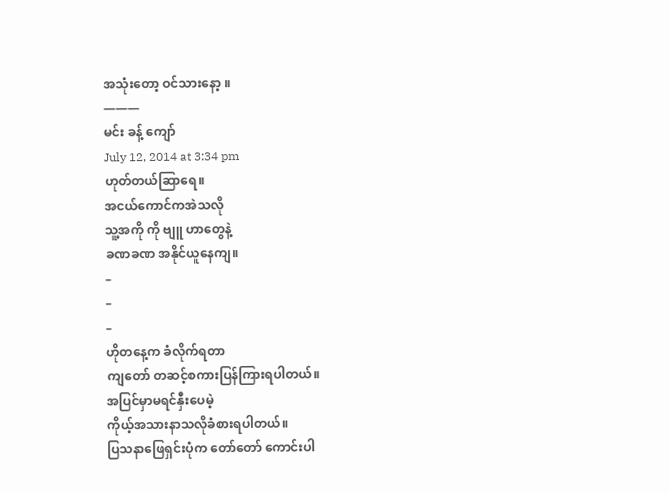အသုံးတော့ ဝင်သားနော့ ။
———
မင်း ခန့် ကျော်
July 12, 2014 at 3:34 pm
ဟုတ်တယ်ဆြာရေ။
အငယ်ကောင်ကအဲသလို
သူ့အကို ကို ဗျူ ဟာတွေနဲ့
ခဏခဏ အနိုင်ယူနေကျ။
–
–
–
ဟိုတနေ့က ခံလိုက်ရတာ
ကျတော် တဆင့်စကားပြန်ကြားရပါတယ်။
အပြင်မှာမရင်နှီးပေမဲ့
ကိုယ့်အသားနာသလိုခံစားရပါတယ်။
ပြသနာဖြေရှင်းပုံက တော်တော် ကောင်းပါ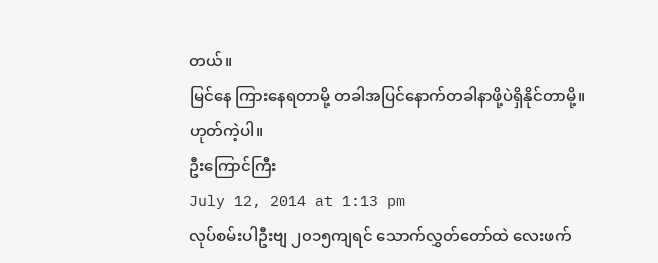တယ်။
မြင်နေ ကြားနေရတာမို့ တခါအပြင်နောက်တခါနာဖို့ပဲရှိနိုင်တာမို့။
ဟုတ်ကဲ့ပါ။
ဦးကြောင်ကြီး
July 12, 2014 at 1:13 pm
လုပ်စမ်းပါဦးဗျ ၂၀၁၅ကျရင် သောက်လွှတ်တော်ထဲ လေးဖက်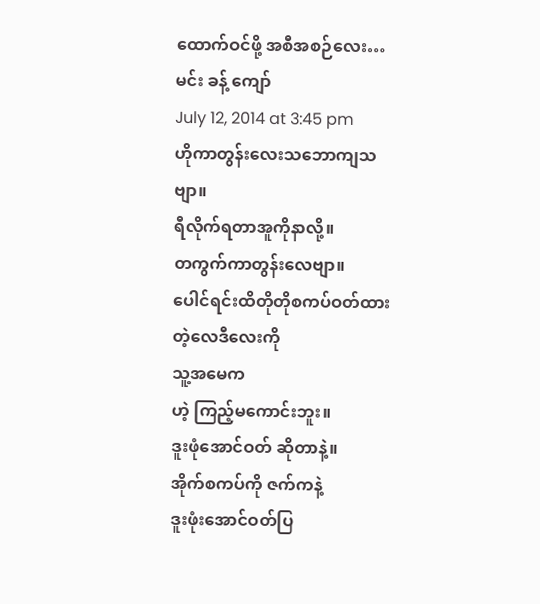ထောက်ဝင်ဖို့ အစီအစဉ်လေး…
မင်း ခန့် ကျော်
July 12, 2014 at 3:45 pm
ဟိုကာတွန်းလေးသဘောကျသဗျာ။
ရီလိုက်ရတာအူကိုနာလို့။
တကွက်ကာတွန်းလေဗျာ။
ပေါင်ရင်းထိတိုတိုစကပ်ဝတ်ထားတဲ့လေဒီလေးကို
သူ့အမေက
ဟဲ့ ကြည့်မကောင်းဘူး။
ဒူးဖုံအောင်ဝတ် ဆိုတာနဲ့။
အိုက်စကပ်ကို ဇက်ကနဲ့
ဒူးဖုံးအောင်ဝတ်ပြ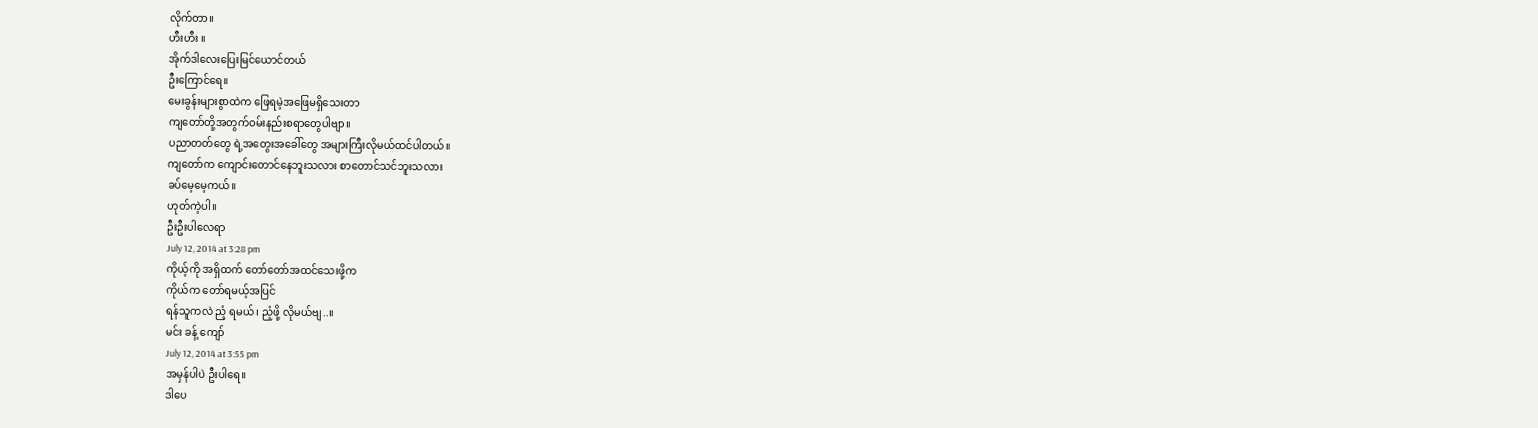လိုက်တာ။
ဟီးဟီး ။
အိုက်ဒါလေးပြေးမြင်ယောင်တယ်
ဦးကြောင်ရေ။
မေးခွန်းများစွာထဲက ဖြေရမဲ့အဖြေမရှိသေးတာ
ကျတော်တို့အတွက်ဝမ်းနည်းစရာတွေပါဗျာ။
ပညာတတ်တွေ ရဲ့အတွေးအခေါ်တွေ အများကြီးလိုမယ်ထင်ပါတယ်။
ကျတော်က ကျောင်းတောင်နေဘူးသလား စာတောင်သင်ဘူးသလား
ခပ်မေ့မေ့ကယ်။
ဟုတ်ကဲ့ပါ။
ဦးဦးပါလေရာ
July 12, 2014 at 3:28 pm
ကိုယ့်ကို အရှိထက် တော်တော်အထင်သေးဖို့က
ကိုယ်က တော်ရမယ့်အပြင်
ရန်သူကလဲ ညံ့ ရမယ်၊ ညံ့ဖို့ လိုမယ်ဗျ..။
မင်း ခန့် ကျော်
July 12, 2014 at 3:55 pm
အမှန်ပါပဲ ဦးပါရေ။
ဒါပေ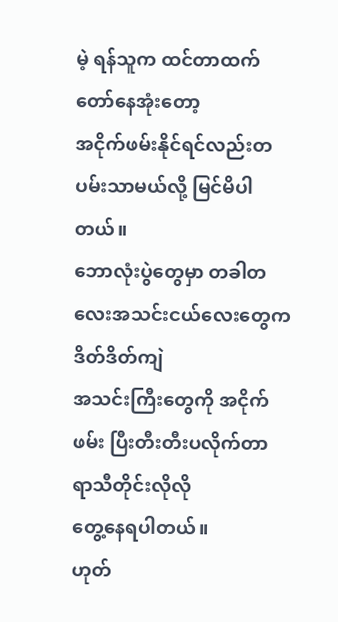မဲ့ ရန်သူက ထင်တာထက်တော်နေအုံးတော့
အငိုက်ဖမ်းနိုင်ရင်လည်းတပမ်းသာမယ်လို့ မြင်မိပါတယ်။
ဘောလုံးပွဲတွေမှာ တခါတလေးအသင်းငယ်လေးတွေက ဒိတ်ဒိတ်ကျဲ
အသင်းကြီးတွေကို အငိုက်ဖမ်း ပြီးတီးတီးပလိုက်တာ ရာသီတိုင်းလိုလို
တွေ့နေရပါတယ်။
ဟုတ်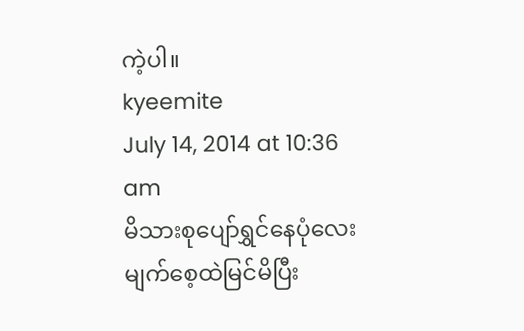ကဲ့ပါ။
kyeemite
July 14, 2014 at 10:36 am
မိသားစုပျော်ရွှင်နေပုံလေး မျက်စေ့ထဲမြင်မိပြီး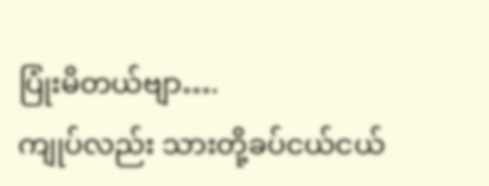ပြုံးမိတယ်ဗျာ….
ကျုပ်လည်း သားတို့ခပ်ငယ်ငယ်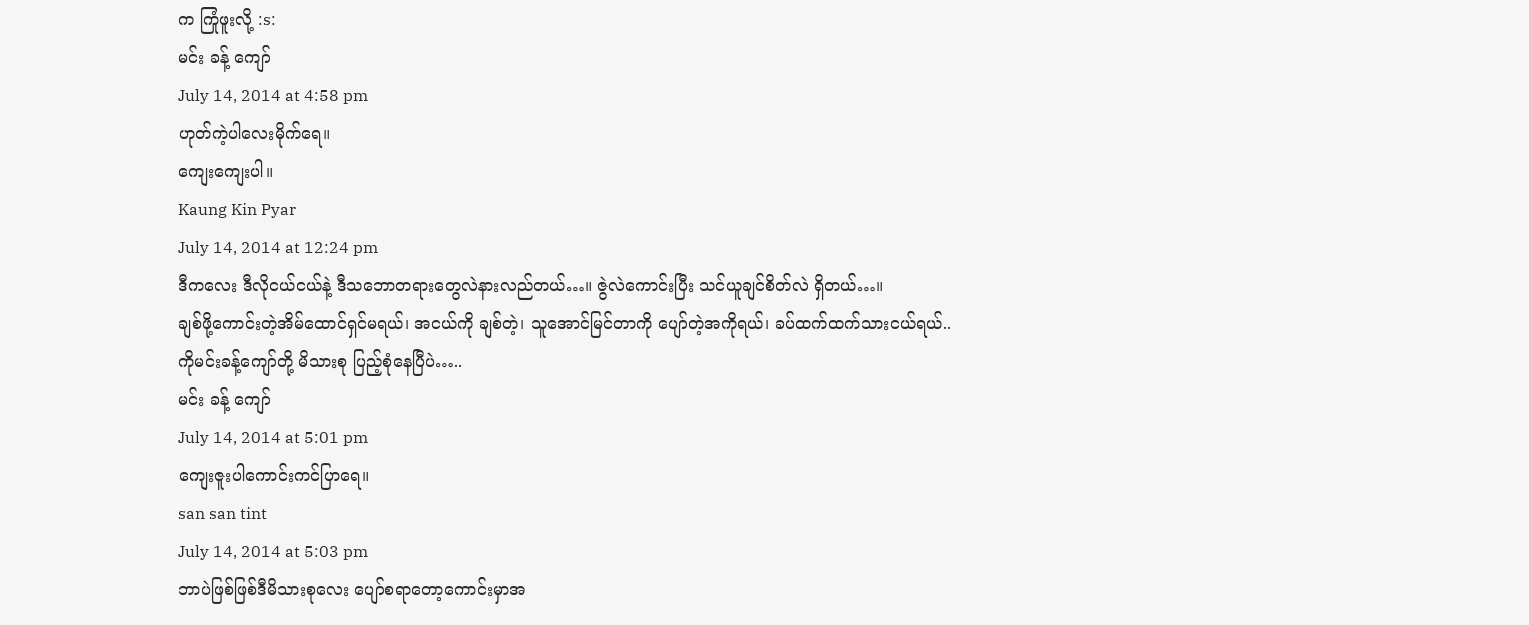က ကြုံဖူးလို့ :s:
မင်း ခန့် ကျော်
July 14, 2014 at 4:58 pm
ဟုတ်ကဲ့ပါလေးမိုက်ရေ။
ကျေးကျေးပါ။
Kaung Kin Pyar
July 14, 2014 at 12:24 pm
ဒီကလေး ဒီလိုငယ်ငယ်နဲ့ ဒီသဘောတရားတွေလဲနားလည်တယ်…။ ဇွဲလဲကောင်းပြီး သင်ယူချင်စိတ်လဲ ရှိတယ်…။
ချစ်ဖို့ကောင်းတဲ့အိမ်ထောင်ရှင်မရယ်၊ အငယ်ကို ချစ်တဲ့၊ သူအောင်မြင်တာကို ပျော်တဲ့အကိုရယ်၊ ခပ်ထက်ထက်သားငယ်ရယ်..
ကိုမင်းခန့်ကျော်တို့ မိသားစု ပြည့်စုံနေပြီပဲ…..
မင်း ခန့် ကျော်
July 14, 2014 at 5:01 pm
ကျေးဇူးပါကောင်းကင်ပြာရေ။
san san tint
July 14, 2014 at 5:03 pm
ဘာပဲဖြစ်ဖြစ်ဒီမိသားစုလေး ပျော်စရာတော့ကောင်းမှာအ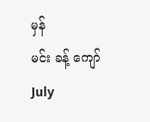မှန်
မင်း ခန့် ကျော်
July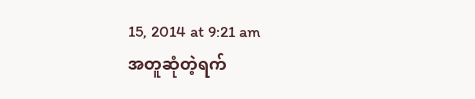15, 2014 at 9:21 am
အတူဆုံတဲ့ရက်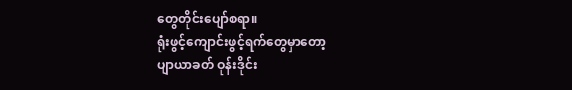တွေတိုင်းပျော်စရာ။
ရုံးဖွင့်ကျောင်းဖွင့်ရက်တွေမှာတော့
ပျာယာခတ် ဝုန်းဒိုင်း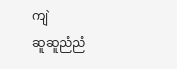ကျဲ
ဆူဆူညံညံ